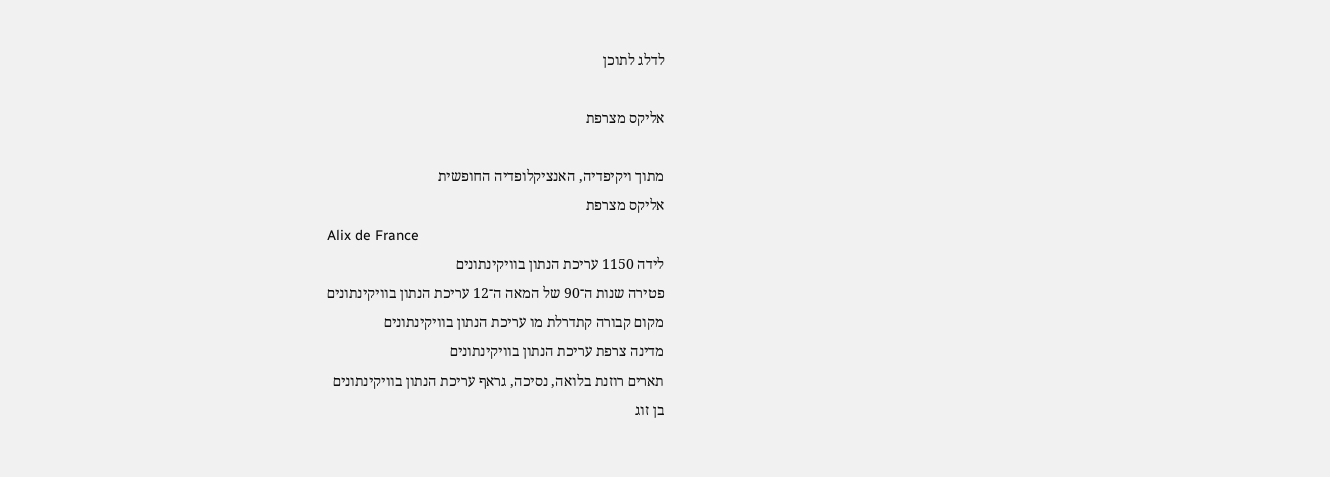לדלג לתוכן

אליקס מצרפת

מתוך ויקיפדיה, האנציקלופדיה החופשית
אליקס מצרפת
Alix de France
לידה 1150 עריכת הנתון בוויקינתונים
פטירה שנות ה־90 של המאה ה־12 עריכת הנתון בוויקינתונים
מקום קבורה קתדרלת מו עריכת הנתון בוויקינתונים
מדינה צרפת עריכת הנתון בוויקינתונים
תארים רוזנת בלואה, נסיכה, גראף עריכת הנתון בוויקינתונים
בן זוג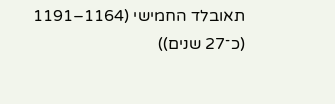תאובלד החמישי (1164–1191 (כ־27 שנים))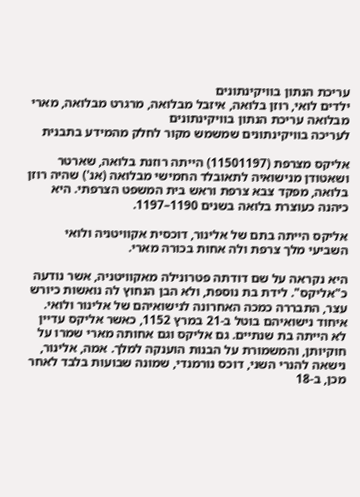עריכת הנתון בוויקינתונים
ילדים לואי, רוזן בלואה, איזבל מבלואה, מרגרט מבלואה, מארי מבלואה עריכת הנתון בוויקינתונים
לעריכה בוויקינתונים שמשמש מקור לחלק מהמידע בתבנית

אליקס מצרפת (11501197) הייתה רוזנת בלואה, שארטר ושאטודן מנישואיה לתאובלד החמישי מבלואה (אנ') שהיה רוזן בלואה, מפקד צבא צרפת וראש בית המשפט הצרפתי. היא כיהנה כעוצרת בלואה בשנים 1190–1197.

אליקס הייתה בתם של אלינור, דוכסית אקוויטניה ולואי השביעי מלך צרפת ולה אחות בכורה מארי.

היא נקראה על שם דודתה פטרונילה מאקוויטניה, אשר נודעה כ"אליקס". לידת בת נוספת, ולא הבן הנחוץ לה נואשות כיורש עצר, התבררה כמכה האחרונה לנישואיהם של אלינור ולואי. איחוד נישואיהם בוטל ב-21 במרץ 1152, כאשר אליקס עדיין לא הייתה בת שנתיים. גם אליקס וגם אחותה מארי שמרו על חוקיותן, והמשמורת על הבנות הוענקה למלך. אמה, אלינור, נישאה להנרי השני, דוכס נורמנדי, שמונה שבועות בלבד לאחר מכן, ב-18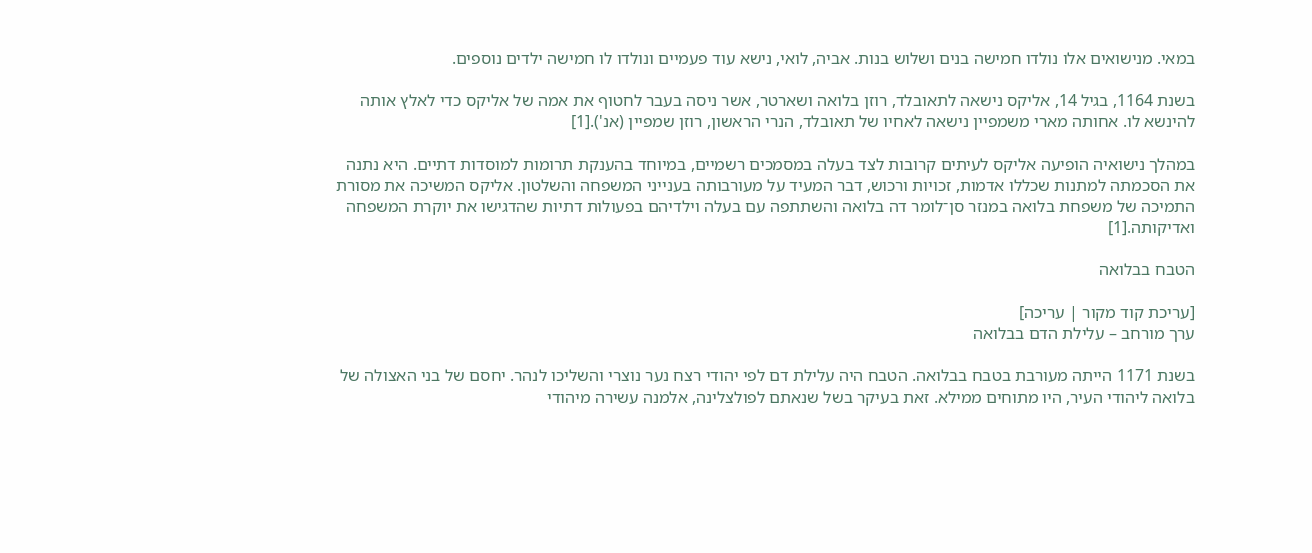במאי. מנישואים אלו נולדו חמישה בנים ושלוש בנות. אביה, לואי, נישא עוד פעמיים ונולדו לו חמישה ילדים נוספים.

בשנת 1164, בגיל 14, אליקס נישאה לתאובלד, רוזן בלואה ושארטר, אשר ניסה בעבר לחטוף את אמה של אליקס כדי לאלץ אותה להינשא לו. אחותה מארי משמפיין נישאה לאחיו של תאובלד, הנרי הראשון, רוזן שמפיין (אנ').[1]

במהלך נישואיה הופיעה אליקס לעיתים קרובות לצד בעלה במסמכים רשמיים, במיוחד בהענקת תרומות למוסדות דתיים. היא נתנה את הסכמתה למתנות שכללו אדמות, זכויות ורכוש, דבר המעיד על מעורבותה בענייני המשפחה והשלטון. אליקס המשיכה את מסורת התמיכה של משפחת בלואה במנזר סן־לומר דה בלואה והשתתפה עם בעלה וילדיהם בפעולות דתיות שהדגישו את יוקרת המשפחה ואדיקותה.[1]

הטבח בבלואה

[עריכת קוד מקור | עריכה]
ערך מורחב – עלילת הדם בבלואה

בשנת 1171 הייתה מעורבת בטבח בבלואה. הטבח היה עלילת דם לפי יהודי רצח נער נוצרי והשליכו לנהר. יחסם של בני האצולה של בלואה ליהודי העיר, היו מתוחים ממילא. זאת בעיקר בשל שנאתם לפולצלינה, אלמנה עשירה מיהודי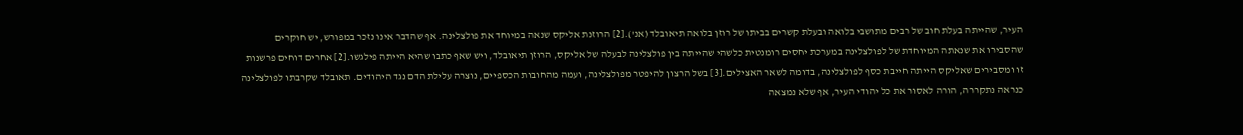העיר, שהייתה בעלת חוב של רבים מתושבי בלואה ובעלת קשרים בביתו של רוזן בלואה תיאובלד (אנ').[2] הרוזנת אליקס שנאה במיוחד את פולצלינה. אף שהדבר אינו נזכר במפורש, יש חוקרים שהסבירו את שנאתה המיוחדת של לפולצלינה במערכת יחסים רומנטית כלשהי שהייתה בין פולצלינה לבעלה של אליקס, הרוזן תיאובלד, ויש שאף כתבו שהיא הייתה פילגשו.[2] אחרים דוחים פרשנות זו ומסבירים שאליקס הייתה חייבת כסף לפולצלינה, בדומה לשאר האצילים.[3] בשל הרצון להיפטר מפולצלינה, ועמה מהחובות הכספיים, נוצרה עלילת הדם נגד היהודים. תאובלד שקרבתו לפולצלינה כנראה נתקררה, הורה לאסור את כל יהודי העיר, אף שלא נמצאה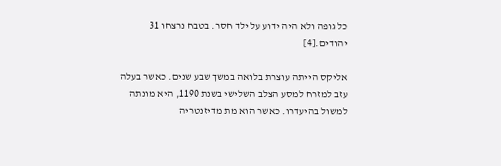כל גופה ולא היה ידוע על ילד חסר. בטבח נרצחו 31 יהודים.[4]

אליקס הייתה עוצרת בלואה במשך שבע שנים. כאשר בעלה עזב למזרח למסע הצלב השלישי בשנת 1190, היא מונתה למשול בהיעדרו. כאשר הוא מת מדיזנטריה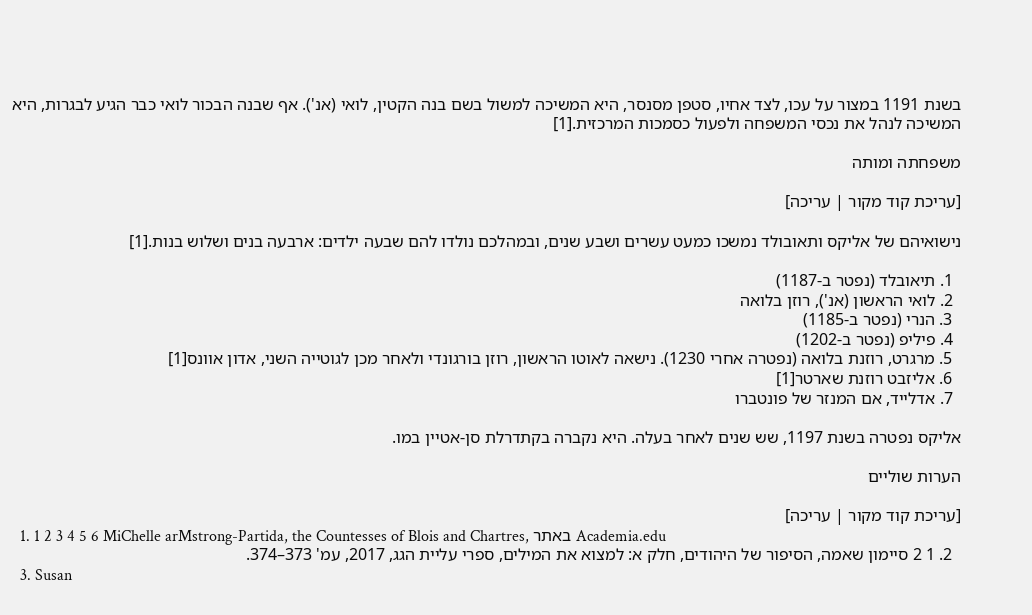בשנת 1191 במצור על עכו, לצד אחיו, סטפן מסנסר, היא המשיכה למשול בשם בנה הקטין, לואי (אנ'). אף שבנה הבכור לואי כבר הגיע לבגרות, היא המשיכה לנהל את נכסי המשפחה ולפעול כסמכות המרכזית.[1]

משפחתה ומותה

[עריכת קוד מקור | עריכה]

נישואיהם של אליקס ותאובולד נמשכו כמעט עשרים ושבע שנים, ובמהלכם נולדו להם שבעה ילדים: ארבעה בנים ושלוש בנות.[1]

  1. תיאובלד (נפטר ב-1187)
  2. לואי הראשון (אנ'), רוזן בלואה
  3. הנרי (נפטר ב-1185)
  4. פיליפ (נפטר ב-1202)
  5. מרגרט, רוזנת בלואה (נפטרה אחרי 1230). נישאה לאוטו הראשון, רוזן בורגונדי ולאחר מכן לגוטייה השני, אדון אוונס[1]
  6. אליזבט רוזנת שארטר[1]
  7. אדלייד, אם המנזר של פונטברו

אליקס נפטרה בשנת 1197, שש שנים לאחר בעלה. היא נקברה בקתדרלת סן-אטיין במו.

הערות שוליים

[עריכת קוד מקור | עריכה]
  1. 1 2 3 4 5 6 MiChelle arMstrong-Partida, the Countesses of Blois and Chartres, באתר Academia.edu
  2. 1 2 סיימון שאמה, הסיפור של היהודים, חלק א: למצוא את המילים, ספרי עליית הגג, 2017, עמ' 373–374.
  3. Susan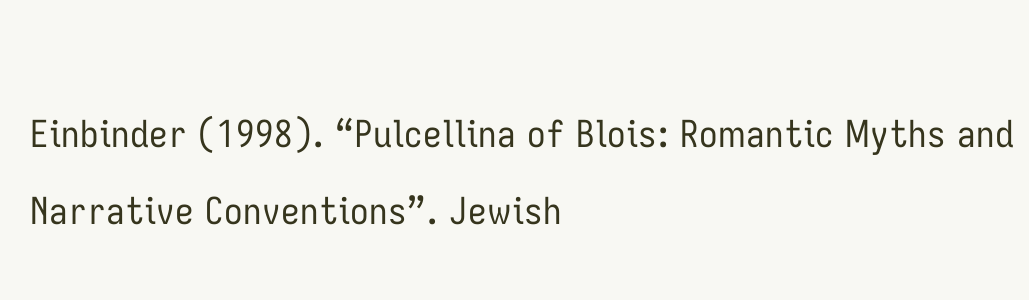Einbinder (1998). “Pulcellina of Blois: Romantic Myths and Narrative Conventions”. Jewish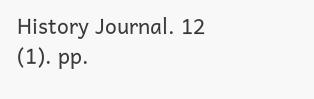History Journal. 12 (1). pp.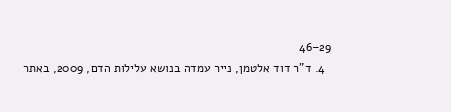29–46
  4. ד"ר דוד אלטמן, נייר עמדה בנושא עלילות הדם, 2009, באתר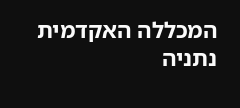המכללה האקדמית נתניה